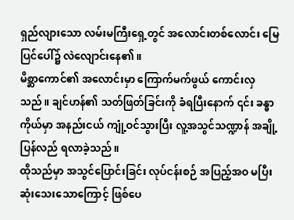ရှည်လျားသော လမ်းမကြီးရှေ့တွင် အလောင်းတစ်လောင်း မြေပြင်ပေါ်၌ လဲလျောင်းနေ၏။
မိစ္ဆာကောင်၏ အလောင်းမှာ ကြောက်မက်ဖွယ် ကောင်းလှသည်။ ချင်ဟန်၏ သတ်ဖြတ်ခြင်းကို ခံရပြီးနောက် ၎င်း ခန္ဓာကိုယ်မှာ အနည်းငယ် ကျုံ့ဝင်သွားပြီး လူ့အသွင်သဏ္ဍာန် အချို့ ပြန်လည် ရလာခဲ့သည်။
ထိုသည်မှာ အသွင်ပြောင်းခြင်း လုပ်ငန်းစဉ် အပြည့်အဝ မပြီးဆုံးသေးသောကြောင့် ဖြစ်ပေ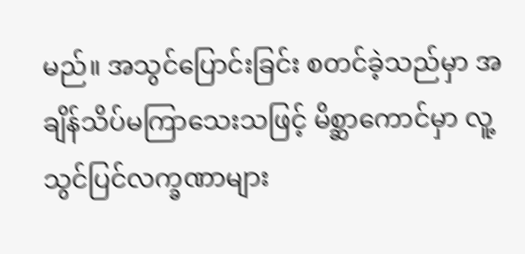မည်။ အသွင်ပြောင်းခြင်း စတင်ခဲ့သည်မှာ အချိန်သိပ်မကြာသေးသဖြင့် မိစ္ဆာကောင်မှာ လူ့သွင်ပြင်လက္ခဏာများ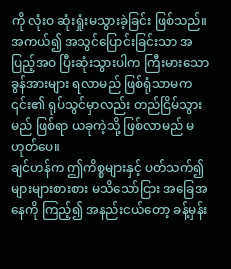ကို လုံးဝ ဆုံးရှုံးမသွားခဲ့ခြင်း ဖြစ်သည်။
အကယ်၍ အသွင်ပြောင်းခြင်းသာ အပြည့်အဝ ပြီးဆုံးသွားပါက ကြီးမားသော ခွန်အားများ ရလာမည် ဖြစ်ရုံသာမက ၎င်း၏ ရုပ်သွင်မှာလည်း တည်ငြိမ်သွားမည် ဖြစ်ရာ ယခုကဲ့သို့ ဖြစ်လာမည် မဟုတ်ပေ။
ချင်ဟန်က ဤကိစ္စများနှင့် ပတ်သက်၍ များများစားစား မသိသော်ငြား အခြေအနေကို ကြည့်၍ အနည်းငယ်တော့ ခန့်မှန်း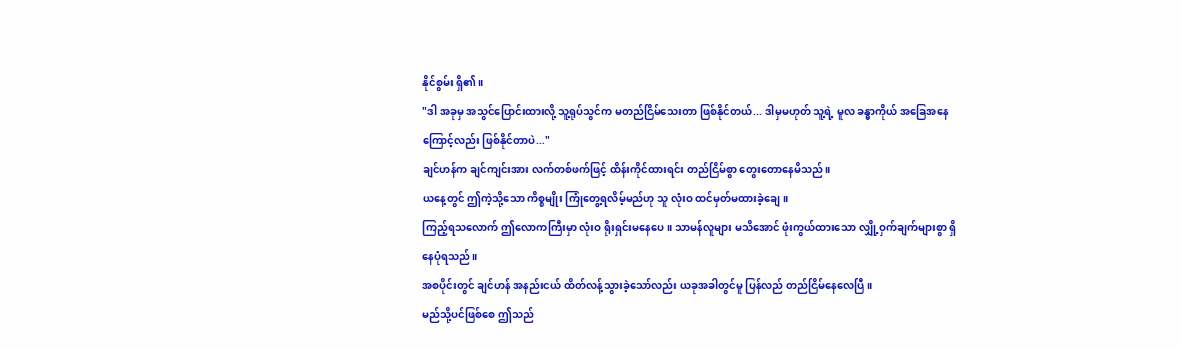နိုင်စွမ်း ရှိ၏။
"ဒါ အခုမှ အသွင်ပြောင်းထားလို့ သူ့ရုပ်သွင်က မတည်ငြိမ်သေးတာ ဖြစ်နိုင်တယ်... ဒါမှမဟုတ် သူ့ရဲ့ မူလ ခန္ဓာကိုယ် အခြေအနေကြောင့်လည်း ဖြစ်နိုင်တာပဲ..."
ချင်ဟန်က ချင်ကျင်းအား လက်တစ်ဖက်ဖြင့် ထိန်းကိုင်ထားရင်း တည်ငြိမ်စွာ တွေးတောနေမိသည်။
ယနေ့တွင် ဤကဲ့သို့သော ကိစ္စမျိုး ကြုံတွေ့ရလိမ့်မည်ဟု သူ လုံးဝ ထင်မှတ်မထားခဲ့ချေ။
ကြည့်ရသလောက် ဤလောကကြီးမှာ လုံးဝ ရိုးရှင်းမနေပေ။ သာမန်လူများ မသိအောင် ဖုံးကွယ်ထားသော လျှို့ဝှက်ချက်များစွာ ရှိနေပုံရသည်။
အစပိုင်းတွင် ချင်ဟန် အနည်းငယ် ထိတ်လန့်သွားခဲ့သော်လည်း ယခုအခါတွင်မူ ပြန်လည် တည်ငြိမ်နေလေပြီ။
မည်သို့ပင်ဖြစ်စေ ဤသည်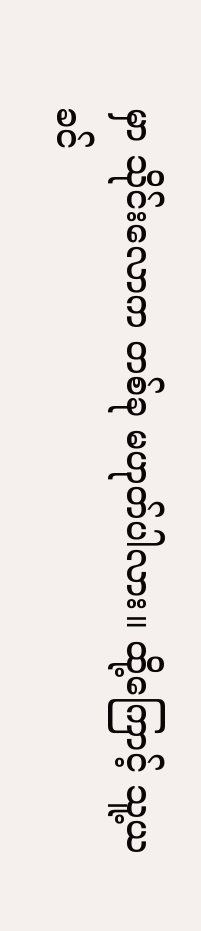မှာ သိုင်းလောက တစ်ခု မဟုတ်ပါလား။ ထို့ကြောင့် သူ့ယခင်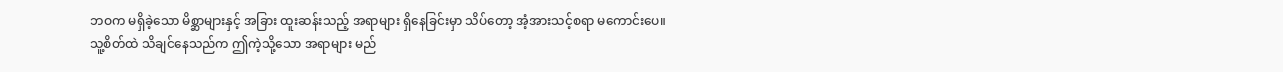ဘဝက မရှိခဲ့သော မိစ္ဆာများနှင့် အခြား ထူးဆန်းသည့် အရာများ ရှိနေခြင်းမှာ သိပ်တော့ အံ့အားသင့်စရာ မကောင်းပေ။
သူ့စိတ်ထဲ သိချင်နေသည်က ဤကဲ့သို့သော အရာများ မည်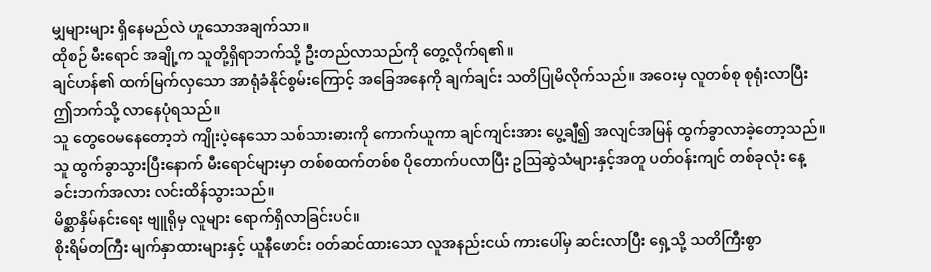မျှများများ ရှိနေမည်လဲ ဟူသောအချက်သာ။
ထိုစဉ် မီးရောင် အချို့က သူတို့ရှိရာဘက်သို့ ဦးတည်လာသည်ကို တွေ့လိုက်ရ၏။
ချင်ဟန်၏ ထက်မြက်လှသော အာရုံခံနိုင်စွမ်းကြောင့် အခြေအနေကို ချက်ချင်း သတိပြုမိလိုက်သည်။ အဝေးမှ လူတစ်စု စုရုံးလာပြီး ဤဘက်သို့ လာနေပုံရသည်။
သူ တွေဝေမနေတော့ဘဲ ကျိုးပဲ့နေသော သစ်သားဓားကို ကောက်ယူကာ ချင်ကျင်းအား ပွေ့ချီ၍ အလျင်အမြန် ထွက်ခွာလာခဲ့တော့သည်။
သူ ထွက်ခွာသွားပြီးနောက် မီးရောင်များမှာ တစ်စထက်တစ်စ ပိုတောက်ပလာပြီး ဥဩဆွဲသံများနှင့်အတူ ပတ်ဝန်းကျင် တစ်ခုလုံး နေ့ခင်းဘက်အလား လင်းထိန်သွားသည်။
မိစ္ဆာနှိမ်နင်းရေး ဗျူရိုမှ လူများ ရောက်ရှိလာခြင်းပင်။
စိုးရိမ်တကြီး မျက်နှာထားများနှင့် ယူနီဖောင်း ဝတ်ဆင်ထားသော လူအနည်းငယ် ကားပေါ်မှ ဆင်းလာပြီး ရှေ့သို့ သတိကြီးစွာ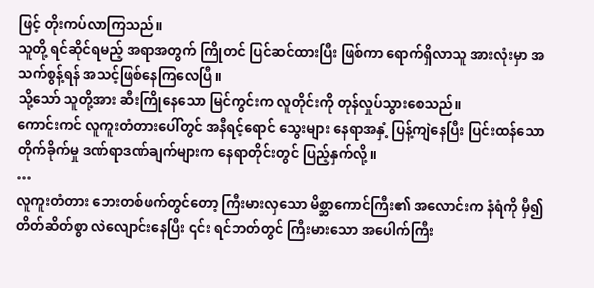ဖြင့် တိုးကပ်လာကြသည်။
သူတို့ ရင်ဆိုင်ရမည့် အရာအတွက် ကြိုတင် ပြင်ဆင်ထားပြီး ဖြစ်ကာ ရောက်ရှိလာသူ အားလုံးမှာ အသက်စွန့်ရန် အသင့်ဖြစ်နေကြလေပြီ။
သို့သော် သူတို့အား ဆီးကြိုနေသော မြင်ကွင်းက လူတိုင်းကို တုန်လှုပ်သွားစေသည်။
ကောင်းကင် လူကူးတံတားပေါ်တွင် အနီရင့်ရောင် သွေးများ နေရာအနှံ့ ပြန့်ကျဲနေပြီး ပြင်းထန်သော တိုက်ခိုက်မှု ဒဏ်ရာဒဏ်ချက်များက နေရာတိုင်းတွင် ပြည့်နှက်လို့။
…
လူကူးတံတား ဘေးတစ်ဖက်တွင်တော့ ကြီးမားလှသော မိစ္ဆာကောင်ကြီး၏ အလောင်းက နံရံကို မှီ၍ တိတ်ဆိတ်စွာ လဲလျောင်းနေပြီး ၎င်း ရင်ဘတ်တွင် ကြီးမားသော အပေါက်ကြီး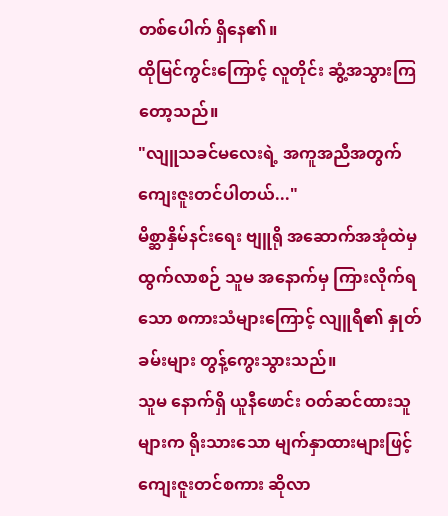တစ်ပေါက် ရှိနေ၏။
ထိုမြင်ကွင်းကြောင့် လူတိုင်း ဆွံ့အသွားကြတော့သည်။
"လျူသခင်မလေးရဲ့ အကူအညီအတွက် ကျေးဇူးတင်ပါတယ်..."
မိစ္ဆာနှိမ်နင်းရေး ဗျူရို အဆောက်အအုံထဲမှ ထွက်လာစဉ် သူမ အနောက်မှ ကြားလိုက်ရသော စကားသံများကြောင့် လျူရီ၏ နှုတ်ခမ်းများ တွန့်ကွေးသွားသည်။
သူမ နောက်ရှိ ယူနီဖောင်း ဝတ်ဆင်ထားသူများက ရိုးသားသော မျက်နှာထားများဖြင့် ကျေးဇူးတင်စကား ဆိုလာ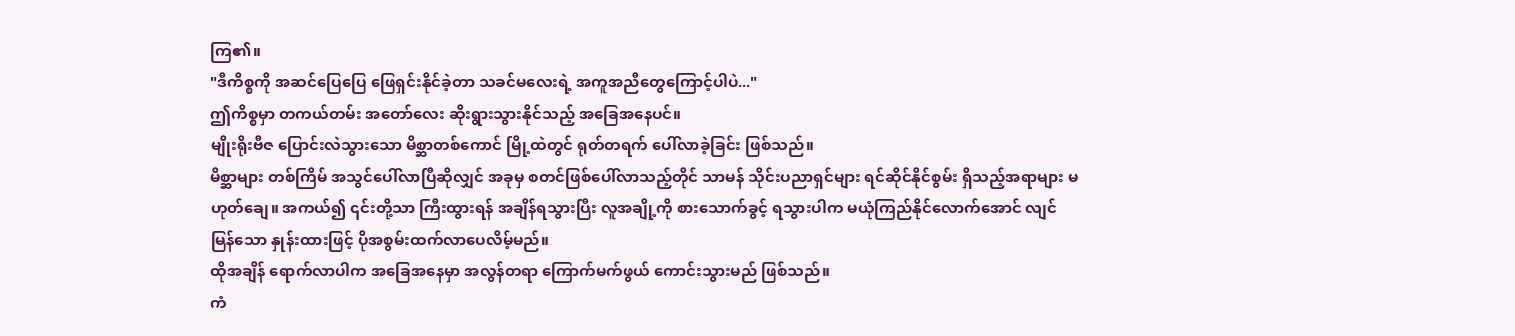ကြ၏။
"ဒီကိစ္စကို အဆင်ပြေပြေ ဖြေရှင်းနိုင်ခဲ့တာ သခင်မလေးရဲ့ အကူအညီတွေကြောင့်ပါပဲ..."
ဤကိစ္စမှာ တကယ်တမ်း အတော်လေး ဆိုးရွားသွားနိုင်သည့် အခြေအနေပင်။
မျိုးရိုးဗီဇ ပြောင်းလဲသွားသော မိစ္ဆာတစ်ကောင် မြို့ထဲတွင် ရုတ်တရက် ပေါ်လာခဲ့ခြင်း ဖြစ်သည်။
မိစ္ဆာများ တစ်ကြိမ် အသွင်ပေါ်လာပြီဆိုလျှင် အခုမှ စတင်ဖြစ်ပေါ်လာသည့်တိုင် သာမန် သိုင်းပညာရှင်များ ရင်ဆိုင်နိုင်စွမ်း ရှိသည့်အရာများ မဟုတ်ချေ။ အကယ်၍ ၎င်းတို့သာ ကြီးထွားရန် အချိန်ရသွားပြီး လူအချို့ကို စားသောက်ခွင့် ရသွားပါက မယုံကြည်နိုင်လောက်အောင် လျင်မြန်သော နှုန်းထားဖြင့် ပိုအစွမ်းထက်လာပေလိမ့်မည်။
ထိုအချိန် ရောက်လာပါက အခြေအနေမှာ အလွန်တရာ ကြောက်မက်ဖွယ် ကောင်းသွားမည် ဖြစ်သည်။
ကံ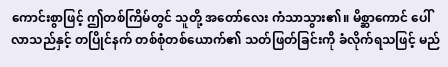ကောင်းစွာဖြင့် ဤတစ်ကြိမ်တွင် သူတို့ အတော်လေး ကံသာသွား၏။ မိစ္ဆာကောင် ပေါ်လာသည်နှင့် တပြိုင်နက် တစ်စုံတစ်ယောက်၏ သတ်ဖြတ်ခြင်းကို ခံလိုက်ရသဖြင့် မည်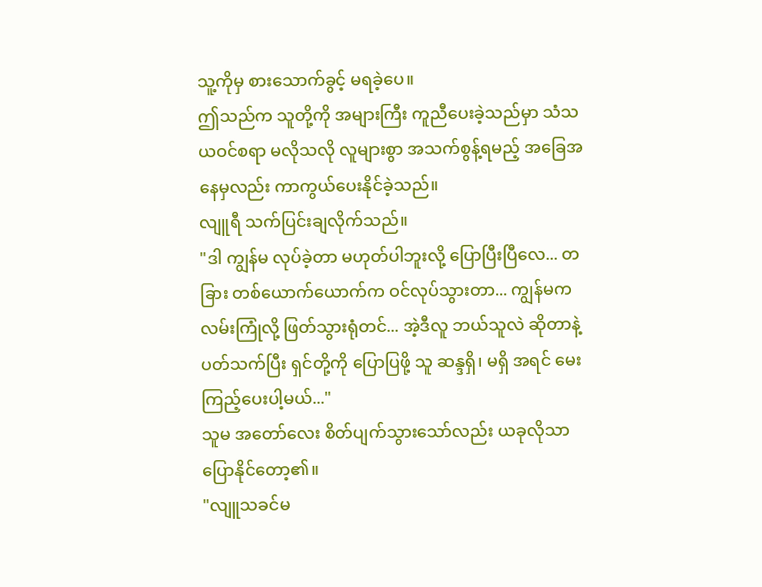သူ့ကိုမှ စားသောက်ခွင့် မရခဲ့ပေ။
ဤသည်က သူတို့ကို အများကြီး ကူညီပေးခဲ့သည်မှာ သံသယဝင်စရာ မလိုသလို လူများစွာ အသက်စွန့်ရမည့် အခြေအနေမှလည်း ကာကွယ်ပေးနိုင်ခဲ့သည်။
လျူရီ သက်ပြင်းချလိုက်သည်။
"ဒါ ကျွန်မ လုပ်ခဲ့တာ မဟုတ်ပါဘူးလို့ ပြောပြီးပြီလေ... တခြား တစ်ယောက်ယောက်က ဝင်လုပ်သွားတာ... ကျွန်မက လမ်းကြုံလို့ ဖြတ်သွားရုံတင်... အဲ့ဒီလူ ဘယ်သူလဲ ဆိုတာနဲ့ ပတ်သက်ပြီး ရှင်တို့ကို ပြောပြဖို့ သူ ဆန္ဒရှိ၊ မရှိ အရင် မေးကြည့်ပေးပါ့မယ်..."
သူမ အတော်လေး စိတ်ပျက်သွားသော်လည်း ယခုလိုသာ ပြောနိုင်တော့၏။
"လျူသခင်မ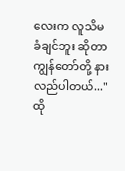လေးက လူသိမခံချင်ဘူး ဆိုတာ ကျွန်တော်တို့ နားလည်ပါတယ်..."
ထို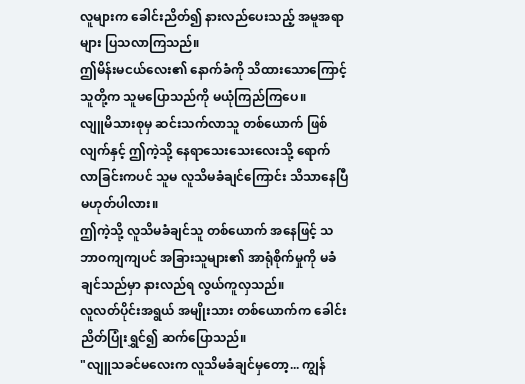လူများက ခေါင်းညိတ်၍ နားလည်ပေးသည့် အမူအရာများ ပြသလာကြသည်။
ဤမိန်းမငယ်လေး၏ နောက်ခံကို သိထားသောကြောင့် သူတို့က သူမပြောသည်ကို မယုံကြည်ကြပေ။
လျူမိသားစုမှ ဆင်းသက်လာသူ တစ်ယောက် ဖြစ်လျက်နှင့် ဤကဲ့သို့ နေရာသေးသေးလေးသို့ ရောက်လာခြင်းကပင် သူမ လူသိမခံချင်ကြောင်း သိသာနေပြီ မဟုတ်ပါလား။
ဤကဲ့သို့ လူသိမခံချင်သူ တစ်ယောက် အနေဖြင့် သဘာဝကျကျပင် အခြားသူများ၏ အာရုံစိုက်မှုကို မခံချင်သည်မှာ နားလည်ရ လွယ်ကူလှသည်။
လူလတ်ပိုင်းအရွယ် အမျိုးသား တစ်ယောက်က ခေါင်းညိတ်ပြုံးရွှင်၍ ဆက်ပြောသည်။
"လျူသခင်မလေးက လူသိမခံချင်မှတော့... ကျွန်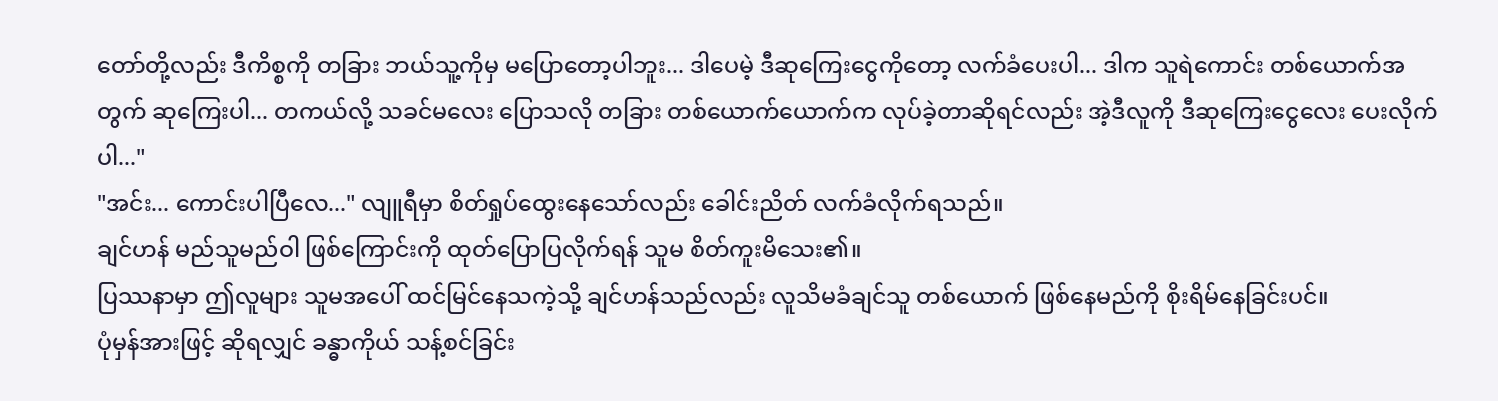တော်တို့လည်း ဒီကိစ္စကို တခြား ဘယ်သူ့ကိုမှ မပြောတော့ပါဘူး... ဒါပေမဲ့ ဒီဆုကြေးငွေကိုတော့ လက်ခံပေးပါ... ဒါက သူရဲကောင်း တစ်ယောက်အတွက် ဆုကြေးပါ... တကယ်လို့ သခင်မလေး ပြောသလို တခြား တစ်ယောက်ယောက်က လုပ်ခဲ့တာဆိုရင်လည်း အဲ့ဒီလူကို ဒီဆုကြေးငွေလေး ပေးလိုက်ပါ..."
"အင်း... ကောင်းပါပြီလေ..." လျူရီမှာ စိတ်ရှုပ်ထွေးနေသော်လည်း ခေါင်းညိတ် လက်ခံလိုက်ရသည်။
ချင်ဟန် မည်သူမည်ဝါ ဖြစ်ကြောင်းကို ထုတ်ပြောပြလိုက်ရန် သူမ စိတ်ကူးမိသေး၏။
ပြဿနာမှာ ဤလူများ သူမအပေါ် ထင်မြင်နေသကဲ့သို့ ချင်ဟန်သည်လည်း လူသိမခံချင်သူ တစ်ယောက် ဖြစ်နေမည်ကို စိုးရိမ်နေခြင်းပင်။
ပုံမှန်အားဖြင့် ဆိုရလျှင် ခန္ဓာကိုယ် သန့်စင်ခြင်း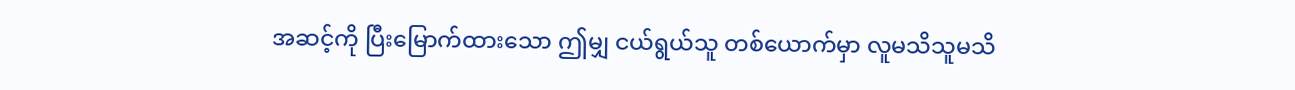အဆင့်ကို ပြီးမြောက်ထားသော ဤမျှ ငယ်ရွယ်သူ တစ်ယောက်မှာ လူမသိသူမသိ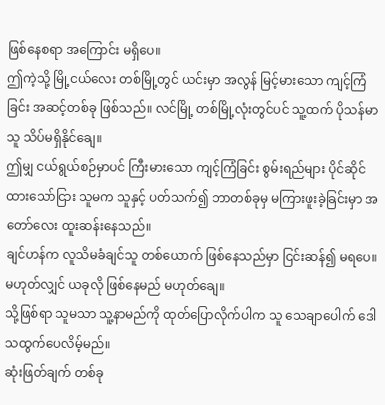ဖြစ်နေစရာ အကြောင်း မရှိပေ။
ဤကဲ့သို့ မြို့ငယ်လေး တစ်မြို့တွင် ယင်းမှာ အလွန် မြင့်မားသော ကျင့်ကြံခြင်း အဆင့်တစ်ခု ဖြစ်သည်။ လင်မြို့ တစ်မြို့လုံးတွင်ပင် သူ့ထက် ပိုသန်မာသူ သိပ်မရှိနိုင်ချေ။
ဤမျှ ငယ်ရွယ်စဉ်မှာပင် ကြီးမားသော ကျင့်ကြံခြင်း စွမ်းရည်များ ပိုင်ဆိုင်ထားသော်ငြား သူမက သူနှင့် ပတ်သက်၍ ဘာတစ်ခုမှ မကြားဖူးခဲ့ခြင်းမှာ အတော်လေး ထူးဆန်းနေသည်။
ချင်ဟန်က လူသိမခံချင်သူ တစ်ယောက် ဖြစ်နေသည်မှာ ငြင်းဆန်၍ မရပေ။ မဟုတ်လျှင် ယခုလို ဖြစ်နေမည် မဟုတ်ချေ။
သို့ဖြစ်ရာ သူမသာ သူ့နာမည်ကို ထုတ်ပြောလိုက်ပါက သူ သေချာပေါက် ဒေါသထွက်ပေလိမ့်မည်။
ဆုံးဖြတ်ချက် တစ်ခု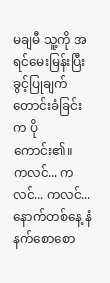မချမီ သူ့ကို အရင်မေးမြန်းပြီး ခွင့်ပြုချက် တောင်းခံခြင်းက ပိုကောင်း၏။
ကလင်... ကလင်... ကလင်...
နောက်တစ်နေ့ နံနက်စောစော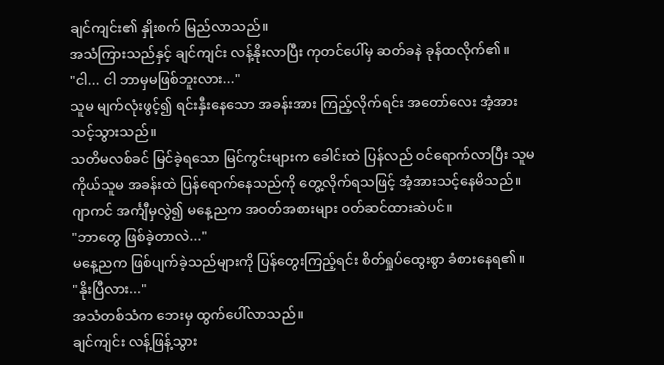ချင်ကျင်း၏ နှိုးစက် မြည်လာသည်။
အသံကြားသည်နှင့် ချင်ကျင်း လန့်နိုးလာပြီး ကုတင်ပေါ်မှ ဆတ်ခနဲ ခုန်ထလိုက်၏။
"ငါ... ငါ ဘာမှမဖြစ်ဘူးလား..."
သူမ မျက်လုံးဖွင့်၍ ရင်းနှီးနေသော အခန်းအား ကြည့်လိုက်ရင်း အတော်လေး အံ့အားသင့်သွားသည်။
သတိမလစ်ခင် မြင်ခဲ့ရသော မြင်ကွင်းများက ခေါင်းထဲ ပြန်လည် ဝင်ရောက်လာပြီး သူမကိုယ်သူမ အခန်းထဲ ပြန်ရောက်နေသည်ကို တွေ့လိုက်ရသဖြင့် အံ့အားသင့်နေမိသည်။
ဂျာကင် အင်္ကျီမှလွဲ၍ မနေ့ညက အဝတ်အစားများ ဝတ်ဆင်ထားဆဲပင်။
"ဘာတွေ ဖြစ်ခဲ့တာလဲ..."
မနေ့ညက ဖြစ်ပျက်ခဲ့သည်များကို ပြန်တွေးကြည့်ရင်း စိတ်ရှုပ်ထွေးစွာ ခံစားနေရ၏။
"နိုးပြီလား..."
အသံတစ်သံက ဘေးမှ ထွက်ပေါ်လာသည်။
ချင်ကျင်း လန့်ဖြန့်သွား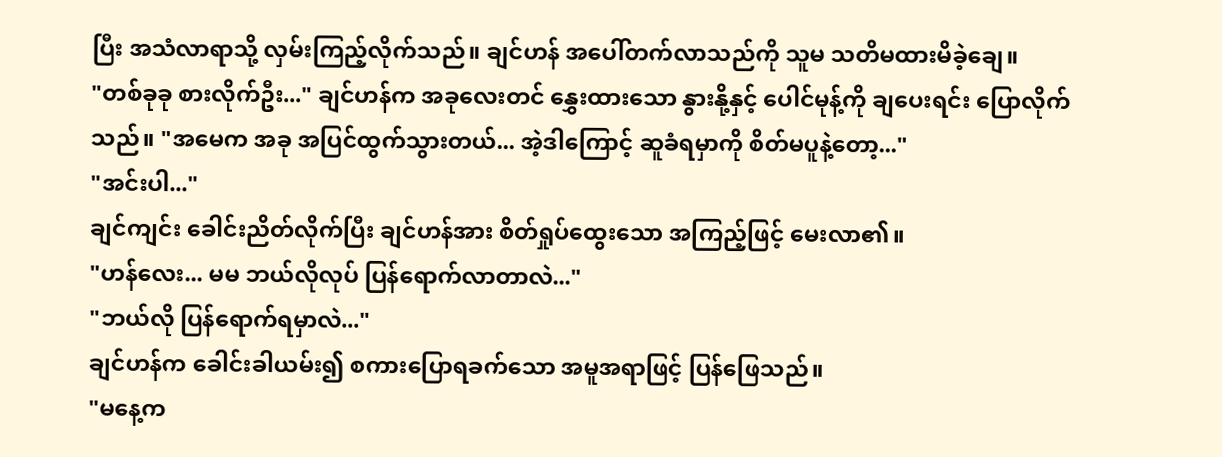ပြီး အသံလာရာသို့ လှမ်းကြည့်လိုက်သည်။ ချင်ဟန် အပေါ်တက်လာသည်ကို သူမ သတိမထားမိခဲ့ချေ။
"တစ်ခုခု စားလိုက်ဦး..." ချင်ဟန်က အခုလေးတင် နွှေးထားသော နွားနို့နှင့် ပေါင်မုန့်ကို ချပေးရင်း ပြောလိုက်သည်။ "အမေက အခု အပြင်ထွက်သွားတယ်... အဲ့ဒါကြောင့် ဆူခံရမှာကို စိတ်မပူနဲ့တော့..."
"အင်းပါ..."
ချင်ကျင်း ခေါင်းညိတ်လိုက်ပြီး ချင်ဟန်အား စိတ်ရှုပ်ထွေးသော အကြည့်ဖြင့် မေးလာ၏။
"ဟန်လေး... မမ ဘယ်လိုလုပ် ပြန်ရောက်လာတာလဲ..."
"ဘယ်လို ပြန်ရောက်ရမှာလဲ..."
ချင်ဟန်က ခေါင်းခါယမ်း၍ စကားပြောရခက်သော အမူအရာဖြင့် ပြန်ဖြေသည်။
"မနေ့က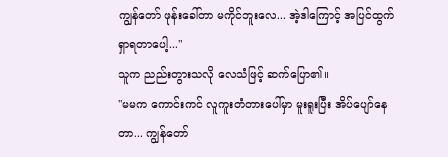ကျွန်တော် ဖုန်းခေါ်တာ မကိုင်ဘူးလေ... အဲ့ဒါကြောင့် အပြင်ထွက် ရှာရတာပေါ့..."
သူက ညည်းတွားသလို လေသံဖြင့် ဆက်ပြော၏။
"မမက ကောင်းကင် လူကူးတံတားပေါ်မှာ မူးရူးပြီး အိပ်ပျော်နေတာ... ကျွန်တော်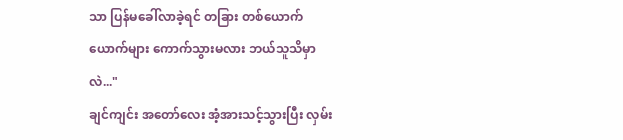သာ ပြန်မခေါ်လာခဲ့ရင် တခြား တစ်ယောက်ယောက်များ ကောက်သွားမလား ဘယ်သူသိမှာလဲ..."
ချင်ကျင်း အတော်လေး အံ့အားသင့်သွားပြီး လှမ်း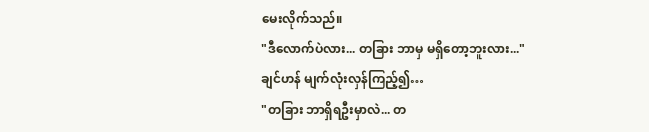မေးလိုက်သည်။
"ဒီလောက်ပဲလား... တခြား ဘာမှ မရှိတော့ဘူးလား..."
ချင်ဟန် မျက်လုံးလှန်ကြည့်၍…
"တခြား ဘာရှိရဦးမှာလဲ... တ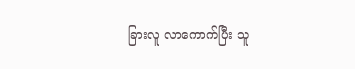ခြားလူ လာကောက်ပြီး သူ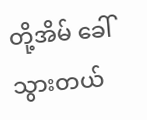တို့အိမ် ခေါ်သွားတယ်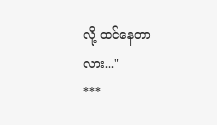လို့ ထင်နေတာလား..."
***